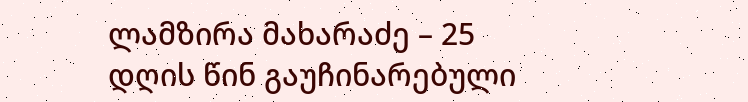ლამზირა მახარაძე – 25 დღის წინ გაუჩინარებული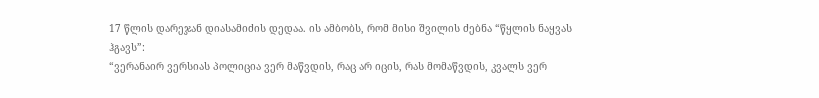17 წლის დარეჯან დიასამიძის დედაა. ის ამბობს, რომ მისი შვილის ძებნა “წყლის ნაყვას ჰგავს”:
“ვერანაირ ვერსიას პოლიცია ვერ მაწვდის, რაც არ იცის, რას მომაწვდის, კვალს ვერ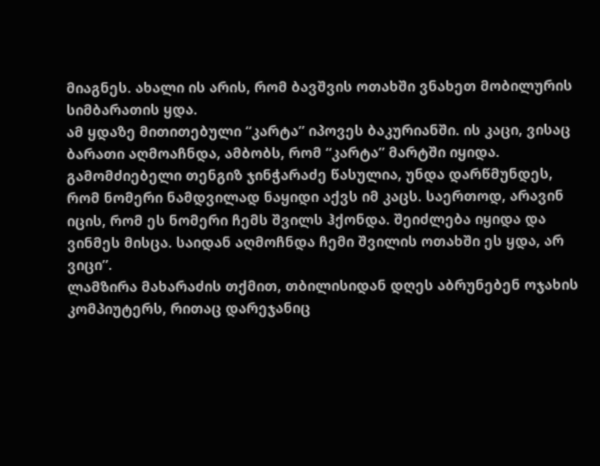მიაგნეს. ახალი ის არის, რომ ბავშვის ოთახში ვნახეთ მობილურის სიმბარათის ყდა.
ამ ყდაზე მითითებული “კარტა” იპოვეს ბაკურიანში. ის კაცი, ვისაც ბარათი აღმოაჩნდა, ამბობს, რომ “კარტა” მარტში იყიდა. გამომძიებელი თენგიზ ჯინჭარაძე წასულია, უნდა დარწმუნდეს, რომ ნომერი ნამდვილად ნაყიდი აქვს იმ კაცს. საერთოდ, არავინ იცის, რომ ეს ნომერი ჩემს შვილს ჰქონდა. შეიძლება იყიდა და ვინმეს მისცა. საიდან აღმოჩნდა ჩემი შვილის ოთახში ეს ყდა, არ ვიცი”.
ლამზირა მახარაძის თქმით, თბილისიდან დღეს აბრუნებენ ოჯახის კომპიუტერს, რითაც დარეჯანიც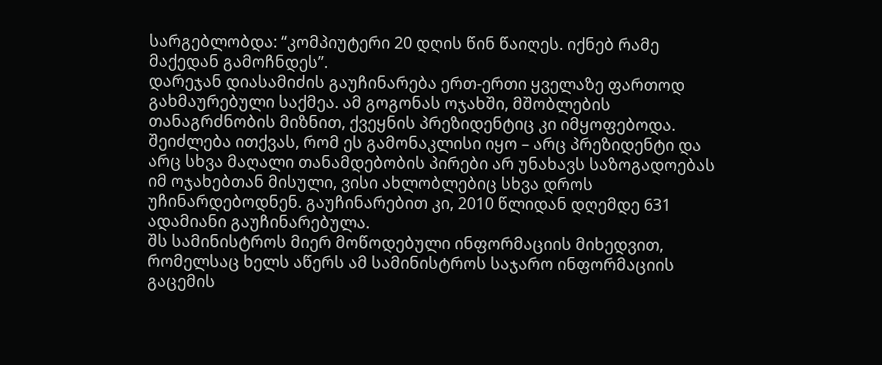სარგებლობდა: “კომპიუტერი 20 დღის წინ წაიღეს. იქნებ რამე მაქედან გამოჩნდეს”.
დარეჯან დიასამიძის გაუჩინარება ერთ-ერთი ყველაზე ფართოდ გახმაურებული საქმეა. ამ გოგონას ოჯახში, მშობლების თანაგრძნობის მიზნით, ქვეყნის პრეზიდენტიც კი იმყოფებოდა. შეიძლება ითქვას, რომ ეს გამონაკლისი იყო – არც პრეზიდენტი და არც სხვა მაღალი თანამდებობის პირები არ უნახავს საზოგადოებას იმ ოჯახებთან მისული, ვისი ახლობლებიც სხვა დროს უჩინარდებოდნენ. გაუჩინარებით კი, 2010 წლიდან დღემდე 631 ადამიანი გაუჩინარებულა.
შს სამინისტროს მიერ მოწოდებული ინფორმაციის მიხედვით, რომელსაც ხელს აწერს ამ სამინისტროს საჯარო ინფორმაციის გაცემის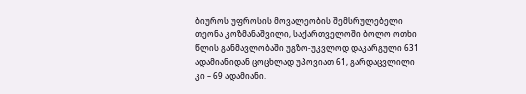ბიუროს უფროსის მოვალეობის შემსრულებელი თეონა კოზმანაშვილი, საქართველოში ბოლო ოთხი წლის განმავლობაში უგზო-უკვლოდ დაკარგული 631 ადამიანიდან ცოცხლად უპოვიათ 61, გარდაცვლილი კი – 69 ადამიანი.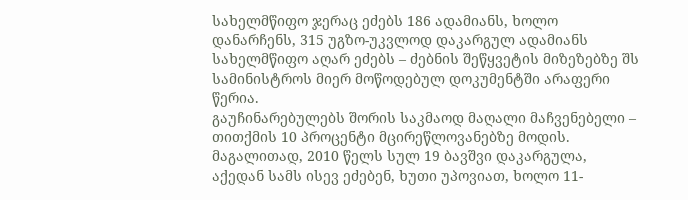სახელმწიფო ჯერაც ეძებს 186 ადამიანს, ხოლო დანარჩენს, 315 უგზო-უკვლოდ დაკარგულ ადამიანს სახელმწიფო აღარ ეძებს – ძებნის შეწყვეტის მიზეზებზე შს სამინისტროს მიერ მოწოდებულ დოკუმენტში არაფერი წერია.
გაუჩინარებულებს შორის საკმაოდ მაღალი მაჩვენებელი – თითქმის 10 პროცენტი მცირეწლოვანებზე მოდის. მაგალითად, 2010 წელს სულ 19 ბავშვი დაკარგულა, აქედან სამს ისევ ეძებენ, ხუთი უპოვიათ, ხოლო 11-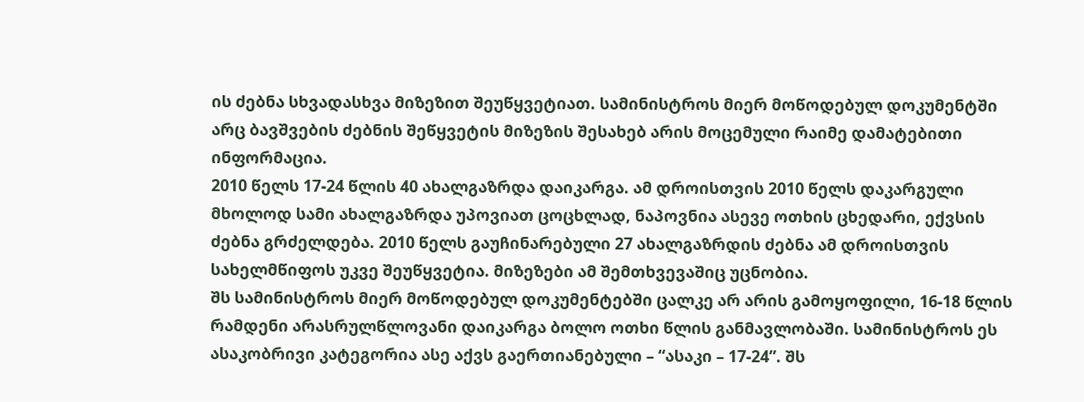ის ძებნა სხვადასხვა მიზეზით შეუწყვეტიათ. სამინისტროს მიერ მოწოდებულ დოკუმენტში არც ბავშვების ძებნის შეწყვეტის მიზეზის შესახებ არის მოცემული რაიმე დამატებითი ინფორმაცია.
2010 წელს 17-24 წლის 40 ახალგაზრდა დაიკარგა. ამ დროისთვის 2010 წელს დაკარგული მხოლოდ სამი ახალგაზრდა უპოვიათ ცოცხლად, ნაპოვნია ასევე ოთხის ცხედარი, ექვსის ძებნა გრძელდება. 2010 წელს გაუჩინარებული 27 ახალგაზრდის ძებნა ამ დროისთვის სახელმწიფოს უკვე შეუწყვეტია. მიზეზები ამ შემთხვევაშიც უცნობია.
შს სამინისტროს მიერ მოწოდებულ დოკუმენტებში ცალკე არ არის გამოყოფილი, 16-18 წლის რამდენი არასრულწლოვანი დაიკარგა ბოლო ოთხი წლის განმავლობაში. სამინისტროს ეს ასაკობრივი კატეგორია ასე აქვს გაერთიანებული – “ასაკი – 17-24”. შს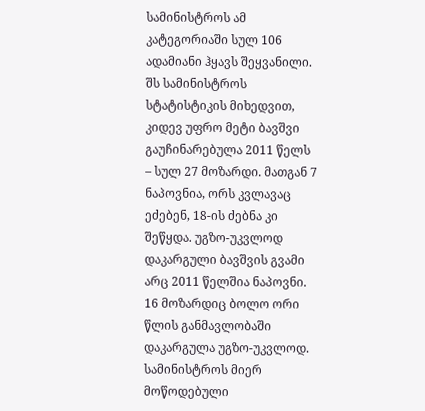სამინისტროს ამ კატეგორიაში სულ 106 ადამიანი ჰყავს შეყვანილი.
შს სამინისტროს სტატისტიკის მიხედვით, კიდევ უფრო მეტი ბავშვი გაუჩინარებულა 2011 წელს – სულ 27 მოზარდი. მათგან 7 ნაპოვნია, ორს კვლავაც ეძებენ, 18-ის ძებნა კი შეწყდა. უგზო-უკვლოდ დაკარგული ბავშვის გვამი არც 2011 წელშია ნაპოვნი. 16 მოზარდიც ბოლო ორი წლის განმავლობაში დაკარგულა უგზო-უკვლოდ.
სამინისტროს მიერ მოწოდებული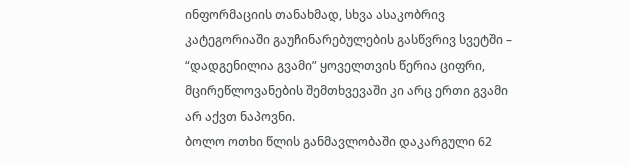ინფორმაციის თანახმად, სხვა ასაკობრივ კატეგორიაში გაუჩინარებულების გასწვრივ სვეტში – “დადგენილია გვამი” ყოველთვის წერია ციფრი, მცირეწლოვანების შემთხვევაში კი არც ერთი გვამი არ აქვთ ნაპოვნი.
ბოლო ოთხი წლის განმავლობაში დაკარგული 62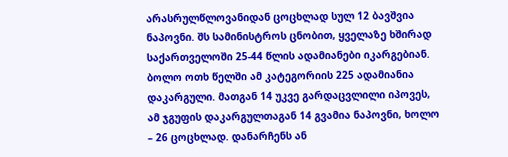არასრულწლოვანიდან ცოცხლად სულ 12 ბავშვია ნაპოვნი. შს სამინისტროს ცნობით, ყველაზე ხშირად საქართველოში 25-44 წლის ადამიანები იკარგებიან. ბოლო ოთხ წელში ამ კატეგორიის 225 ადამიანია დაკარგული. მათგან 14 უკვე გარდაცვლილი იპოვეს, ამ ჯგუფის დაკარგულთაგან 14 გვამია ნაპოვნი, ხოლო – 26 ცოცხლად. დანარჩენს ან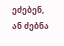ეძებენ, ან ძებნა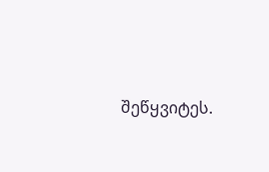შეწყვიტეს.